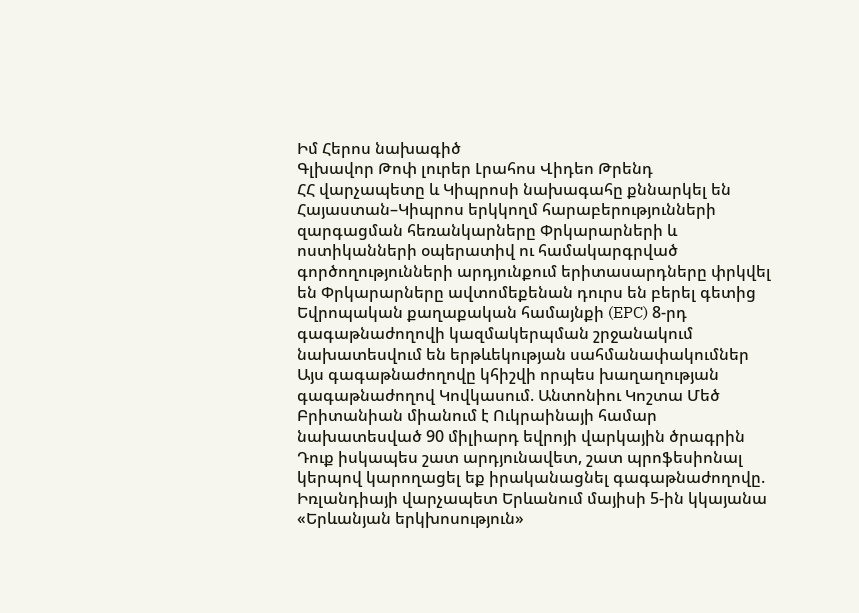Իմ Հերոս նախագիծ
Գլխավոր Թոփ լուրեր Լրահոս Վիդեո Թրենդ
ՀՀ վարչապետը և Կիպրոսի նախագահը քննարկել են Հայաստան–Կիպրոս երկկողմ հարաբերությունների զարգացման հեռանկարները Փրկարարների և ոստիկանների օպերատիվ ու համակարգրված գործողությունների արդյունքում երիտասարդները փրկվել են Փրկարարները ավտոմեքենան դուրս են բերել գետից Եվրոպական քաղաքական համայնքի (EPC) 8-րդ գագաթնաժողովի կազմակերպման շրջանակում նախատեսվում են երթևեկության սահմանափակումներ Այս գագաթնաժողովը կհիշվի որպես խաղաղության գագաթնաժողով Կովկասում. Անտոնիու Կոշտա Մեծ Բրիտանիան միանում է Ուկրաինայի համար նախատեսված 90 միլիարդ եվրոյի վարկային ծրագրին Դուք իսկապես շատ արդյունավետ, շատ պրոֆեսիոնալ կերպով կարողացել եք իրականացնել գագաթնաժողովը. Իռլանդիայի վարչապետ Երևանում մայիսի 5-ին կկայանա «Երևանյան երկխոսություն»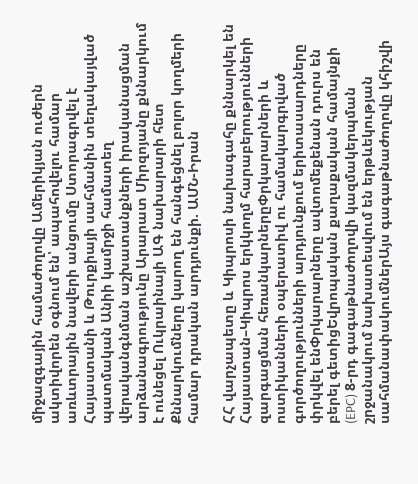միջազգային համաժողովը Ամերիկյան ուժերն ակտիվորեն օգնում են՝ ապահովելու համար առևտրային նավերի անցումը Ստորագրվել է Հայաստանի և Թուրքիայի սահմանին տեղակայված պատմական Անիի կամրջի համատեղ վերականգնման աշխատանքների իրականացման արձանագրությունը Արարատ Միրզոյանը քննարկում է ունեցել Ուկրաինայի ԱԳ նախարարի հետ Քննարկումները կարող են հանգեցնել բոլոր կողմերի համար դրական արդյունքի. ԱՄՆ-Իրան

ՀՀ վարչապետը և Կիպրոսի նախագահը քննարկել են Հայաստան–Կիպրոս երկկողմ հարաբերությունների զարգացման հեռանկարներըՓրկարարների և ոստիկանների օպերատիվ ու համակարգրված գործողությունների արդյունքում երիտասարդները փրկվել ենՓրկարարները ավտոմեքենան դուրս են բերել գետիցԵվրոպական քաղաքական համայնքի (EPC) 8-րդ գագաթնաժողովի կազմակերպման շրջանակում նախատեսվում են երթևեկության սահմանափակումներԱյս գագաթնաժողովը կհիշվի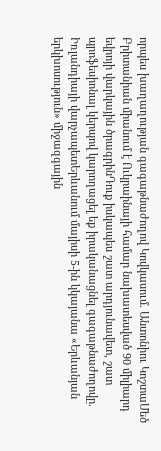որպես խաղաղության գագաթնաժողով Կովկասում. Անտոնիու ԿոշտաՄեծ Բրիտանիան միանում է Ուկրաինայի համար նախատեսված 90 միլիարդ եվրոյի վարկային ծրագրինԴուք իսկապես շատ արդյունավետ, շատ պրոֆեսիոնալ կերպով կարողացել եք իրականացնել գագաթնաժողովը. Իռլանդիայի վարչապետԵրևանում մայիսի 5-ին կկայանա «Երևանյան երկխոսություն» միջազգային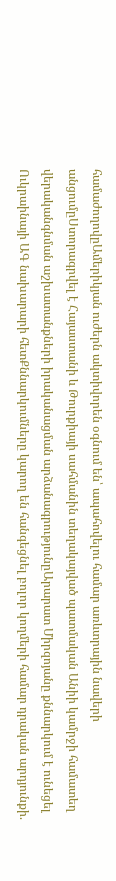համաժողովըԱմերիկյան ուժերն ակտիվորեն օգնում են՝ ապահովելու համար առևտրային նավերի անցումըՍտորագրվել է Հայաստանի և Թուրքիայի սահմանին տեղակայված պատմական Անիի կամրջի համատեղ վերականգնման աշխատանքների իրականացման արձանագրությունըԱրարատ Միրզոյանը քննարկում է ունեցել Ուկրաինայի ԱԳ նախարարի հետՔննարկումները կարող են հանգեցնել բոլոր կողմերի համար դրական արդյունքի.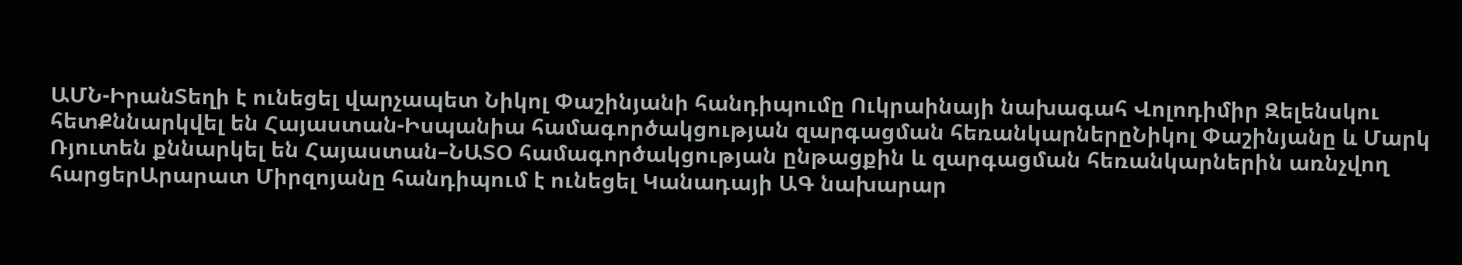ԱՄՆ-ԻրանՏեղի է ունեցել վարչապետ Նիկոլ Փաշինյանի հանդիպումը Ուկրաինայի նախագահ Վոլոդիմիր Զելենսկու հետՔննարկվել են Հայաստան-Իսպանիա համագործակցության զարգացման հեռանկարներըՆիկոլ Փաշինյանը և Մարկ Ռյուտեն քննարկել են Հայաստան–ՆԱՏՕ համագործակցության ընթացքին և զարգացման հեռանկարներին առնչվող հարցերԱրարատ Միրզոյանը հանդիպում է ունեցել Կանադայի ԱԳ նախարար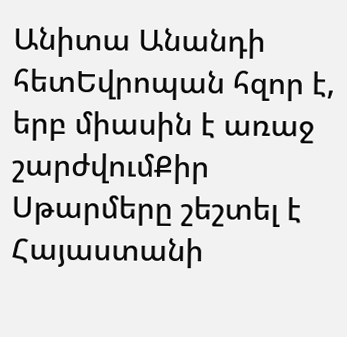Անիտա Անանդի հետԵվրոպան հզոր է, երբ միասին է առաջ շարժվումՔիր Սթարմերը շեշտել է Հայաստանի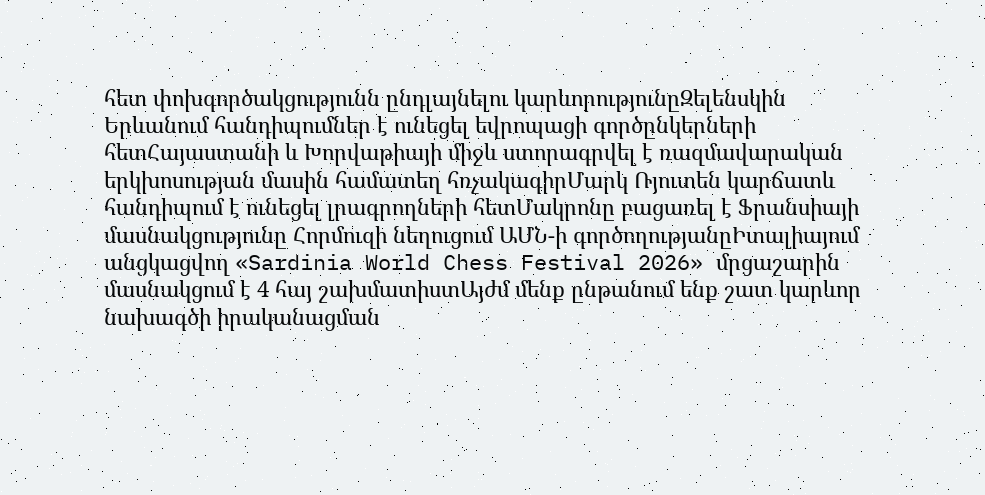հետ փոխգործակցությունն ընդլայնելու կարևորությունըԶելենսկին Երևանում հանդիպումներ է ունեցել եվրոպացի գործընկերների հետՀայաստանի և Խորվաթիայի միջև ստորագրվել է ռազմավարական երկխոսության մասին համատեղ հռչակագիրՄարկ Ռյուտեն կարճատև հանդիպում է ունեցել լրագրողների հետՄակրոնը բացառել է Ֆրանսիայի մասնակցությունը Հորմուզի նեղուցում ԱՄՆ-ի գործողությանըԻտալիայում անցկացվող «Sardinia World Chess Festival 2026» մրցաշարին մասնակցում է 4 հայ շախմատիստԱյժմ մենք ընթանում ենք շատ կարևոր նախագծի իրականացման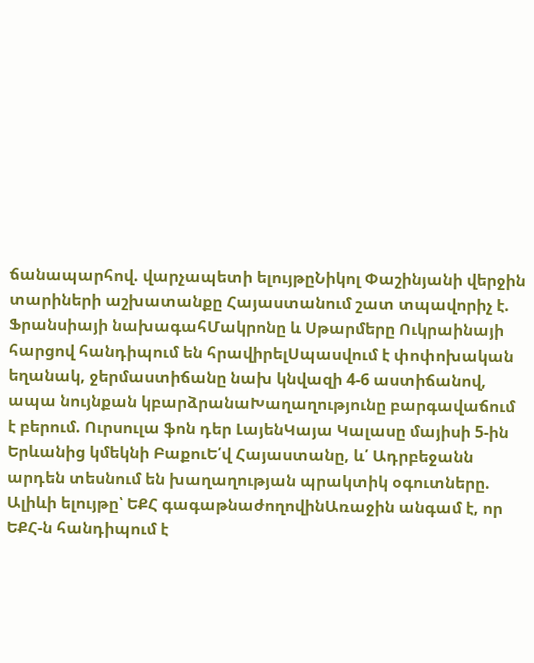ճանապարհով. վարչապետի ելույթըՆիկոլ Փաշինյանի վերջին տարիների աշխատանքը Հայաստանում շատ տպավորիչ է. Ֆրանսիայի նախագահՄակրոնը և Սթարմերը Ուկրաինայի հարցով հանդիպում են հրավիրելՍպասվում է փոփոխական եղանակ, ջերմաստիճանը նախ կնվազի 4-6 աստիճանով, ապա նույնքան կբարձրանաԽաղաղությունը բարգավաճում է բերում. Ուրսուլա ֆոն դեր ԼայենԿայա Կալասը մայիսի 5-ին Երևանից կմեկնի ԲաքուԵ՛վ Հայաստանը, և՛ Ադրբեջանն արդեն տեսնում են խաղաղության պրակտիկ օգուտները. Ալիևի ելույթը՝ ԵՔՀ գագաթնաժողովինԱռաջին անգամ է, որ ԵՔՀ-ն հանդիպում է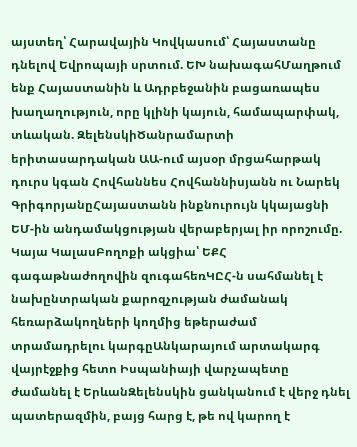այստեղ՝ Հարավային Կովկասում՝ Հայաստանը դնելով Եվրոպայի սրտում. ԵԽ նախագահՄաղթում ենք Հայաստանին և Ադրբեջանին բացառապես խաղաղություն, որը կլինի կայուն, համապարփակ, տևական. ԶելենսկիԾանրամարտի երիտասարդական ԱԱ-ում այսօր մրցահարթակ դուրս կգան Հովհաննես Հովհաննիսյանն ու Նարեկ ԳրիգորյանըՀայաստանն ինքնուրույն կկայացնի ԵՄ-ին անդամակցության վերաբերյալ իր որոշումը. Կայա ԿալասԲողոքի ակցիա՝ ԵՔՀ գագաթնաժողովին զուգահեռԿԸՀ-ն սահմանել է նախընտրական քարոզչության ժամանակ հեռարձակողների կողմից եթերաժամ տրամադրելու կարգըԱնկարայում արտակարգ վայրէջքից հետո Իսպանիայի վարչապետը ժամանել է ԵրևանԶելենսկին ցանկանում է վերջ դնել պատերազմին, բայց հարց է, թե ով կարող է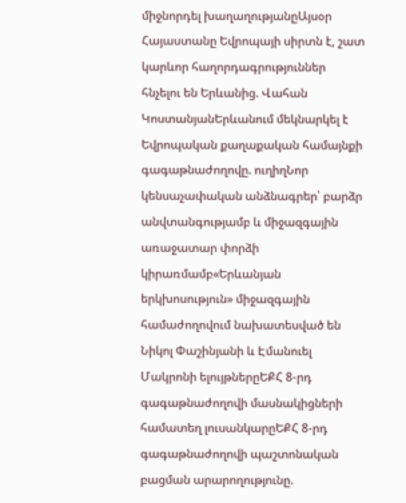միջնորդել խաղաղությանըԱյսօր Հայաստանը Եվրոպայի սիրտն է, շատ կարևոր հաղորդագրություններ հնչելու են Երևանից. Վահան ԿոստանյանԵրևանում մեկնարկել է Եվրոպական քաղաքական համայնքի գագաթնաժողովը. ուղիղՆոր կենսաչափական անձնագրեր՝ բարձր անվտանգությամբ և միջազգային առաջատար փորձի կիրառմամբ«Երևանյան երկխոսություն» միջազգային համաժողովում նախատեսված են Նիկոլ Փաշինյանի և Էմանուել Մակրոնի ելույթներըԵՔՀ 8-րդ գագաթնաժողովի մասնակիցների համատեղ լուսանկարըԵՔՀ 8-րդ գագաթնաժողովի պաշտոնական բացման արարողությունը.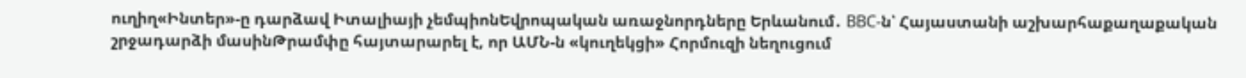ուղիղ«Ինտեր»-ը դարձավ Իտալիայի չեմպիոնԵվրոպական առաջնորդները Երևանում․ BBC-ն՝ Հայաստանի աշխարհաքաղաքական շրջադարձի մասինԹրամփը հայտարարել է, որ ԱՄՆ-ն «կուղեկցի» Հորմուզի նեղուցում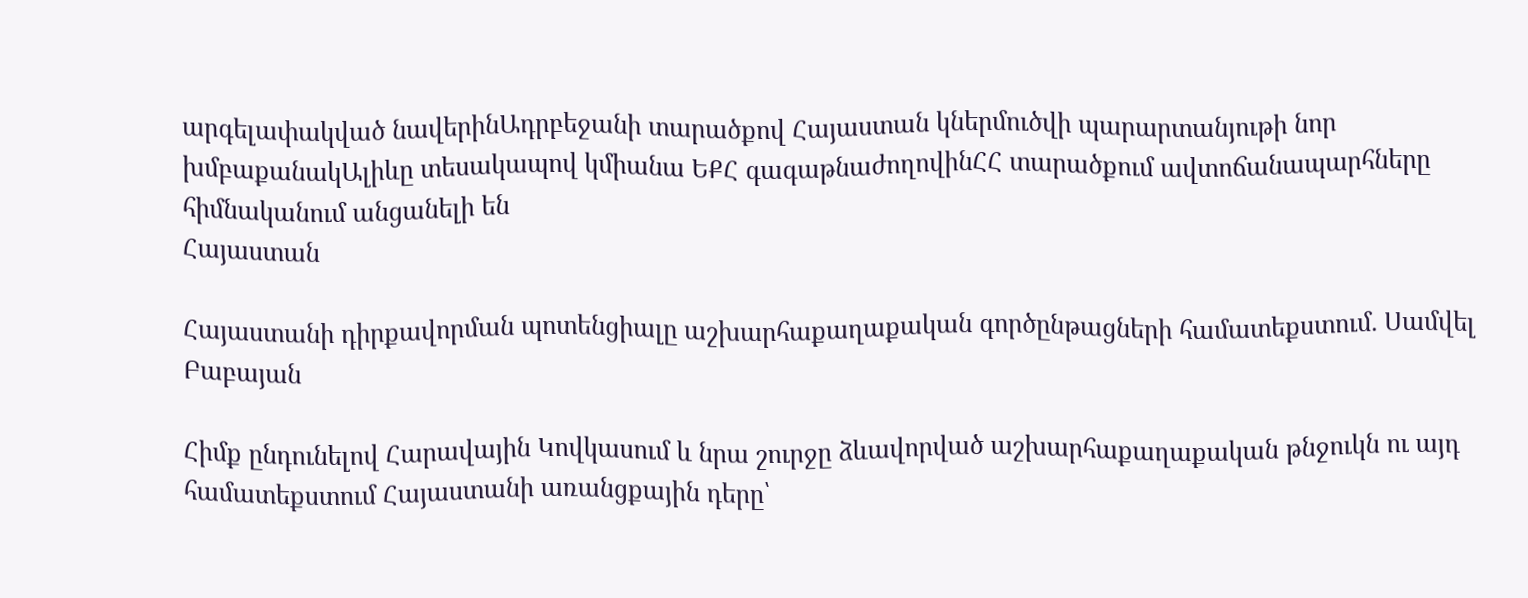արգելափակված նավերինԱդրբեջանի տարածքով Հայաստան կներմուծվի պարարտանյութի նոր խմբաքանակԱլիևը տեսակապով կմիանա ԵՔՀ գագաթնաժողովինՀՀ տարածքում ավտոճանապարհները հիմնականում անցանելի են
Հայաստան

Հայաստանի դիրքավորման պոտենցիալը աշխարհաքաղաքական գործընթացների համատեքստում. Սամվել Բաբայան

Հիմք ընդունելով Հարավային Կովկասում և նրա շուրջը ձևավորված աշխարհաքաղաքական թնջուկն ու այդ համատեքստում Հայաստանի առանցքային դերը՝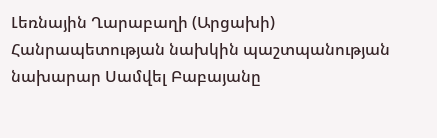Լեռնային Ղարաբաղի (Արցախի) Հանրապետության նախկին պաշտպանության նախարար Սամվել Բաբայանը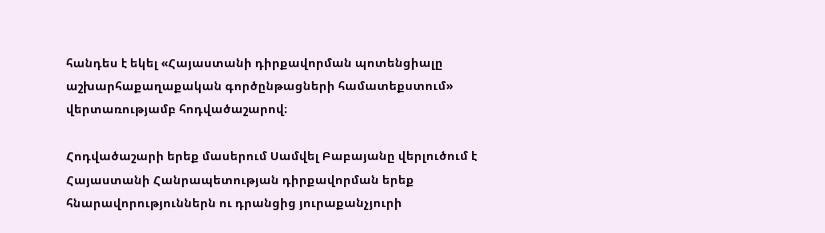հանդես է եկել «Հայաստանի դիրքավորման պոտենցիալը աշխարհաքաղաքական գործընթացների համատեքստում» վերտառությամբ հոդվածաշարով։

Հոդվածաշարի երեք մասերում Սամվել Բաբայանը վերլուծում է Հայաստանի Հանրապետության դիրքավորման երեք հնարավորություններն ու դրանցից յուրաքանչյուրի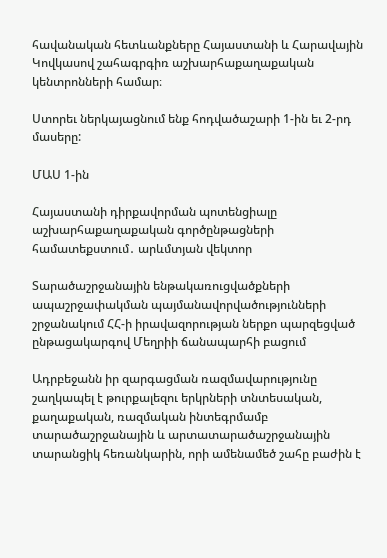հավանական հետևանքները Հայաստանի և Հարավային Կովկասով շահագրգիռ աշխարհաքաղաքական կենտրոնների համար։

Ստորեւ ներկայացնում ենք հոդվածաշարի 1-ին եւ 2-րդ մասերը:

ՄԱՍ 1-ին

Հայաստանի դիրքավորման պոտենցիալը աշխարհաքաղաքական գործընթացների համատեքստում․ արևմտյան վեկտոր

Տարածաշրջանային ենթակառուցվածքների ապաշրջափակման պայմանավորվածությունների շրջանակում ՀՀ-ի իրավազորության ներքո պարզեցված ընթացակարգով Մեղրիի ճանապարհի բացում

Ադրբեջանն իր զարգացման ռազմավարությունը շաղկապել է թուրքալեզու երկրների տնտեսական, քաղաքական, ռազմական ինտեգրմամբ տարածաշրջանային և արտատարածաշրջանային տարանցիկ հեռանկարին, որի ամենամեծ շահը բաժին է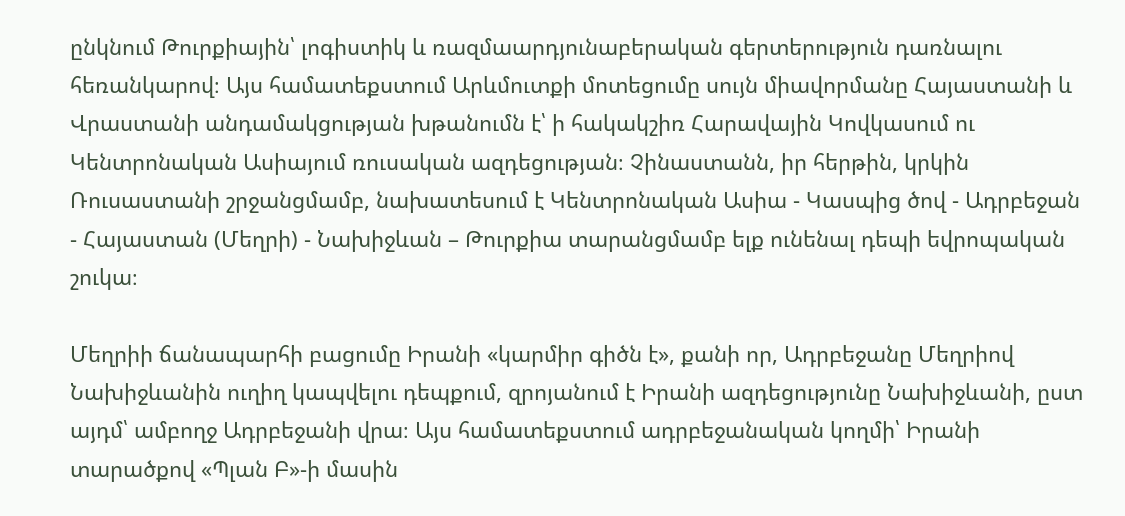ընկնում Թուրքիային՝ լոգիստիկ և ռազմաարդյունաբերական գերտերություն դառնալու հեռանկարով։ Այս համատեքստում Արևմուտքի մոտեցումը սույն միավորմանը Հայաստանի և Վրաստանի անդամակցության խթանումն է՝ ի հակակշիռ Հարավային Կովկասում ու Կենտրոնական Ասիայում ռուսական ազդեցության։ Չինաստանն, իր հերթին, կրկին Ռուսաստանի շրջանցմամբ, նախատեսում է Կենտրոնական Ասիա - Կասպից ծով - Ադրբեջան - Հայաստան (Մեղրի) - Նախիջևան – Թուրքիա տարանցմամբ ելք ունենալ դեպի եվրոպական շուկա։

Մեղրիի ճանապարհի բացումը Իրանի «կարմիր գիծն է», քանի որ, Ադրբեջանը Մեղրիով Նախիջևանին ուղիղ կապվելու դեպքում, զրոյանում է Իրանի ազդեցությունը Նախիջևանի, ըստ այդմ՝ ամբողջ Ադրբեջանի վրա։ Այս համատեքստում ադրբեջանական կողմի՝ Իրանի տարածքով «Պլան Բ»-ի մասին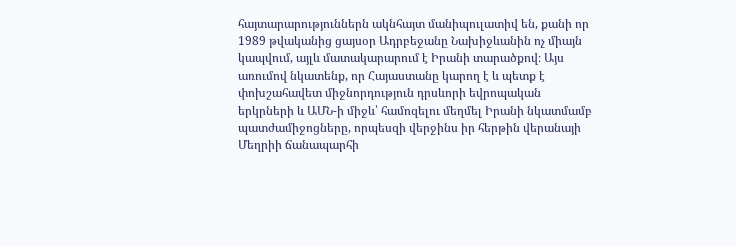հայտարարություններն ակնհայտ մանիպուլատիվ են, քանի որ 1989 թվականից ցայսօր Ադրբեջանը Նախիջևանին ոչ միայն կապվում, այլև մատակարարում է Իրանի տարածքով։ Այս առումով նկատենք, որ Հայաստանը կարող է և պետք է փոխշահավետ միջնորդություն դրսևորի եվրոպական երկրների և ԱՄՆ-ի միջև՝ համոզելու մեղմել Իրանի նկատմամբ պատժամիջոցները, որպեսզի վերջինս իր հերթին վերանայի Մեղրիի ճանապարհի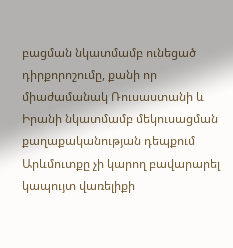բացման նկատմամբ ունեցած դիրքորոշումը, քանի որ միաժամանակ Ռուսաստանի և Իրանի նկատմամբ մեկուսացման քաղաքականության դեպքում Արևմուտքը չի կարող բավարարել կապույտ վառելիքի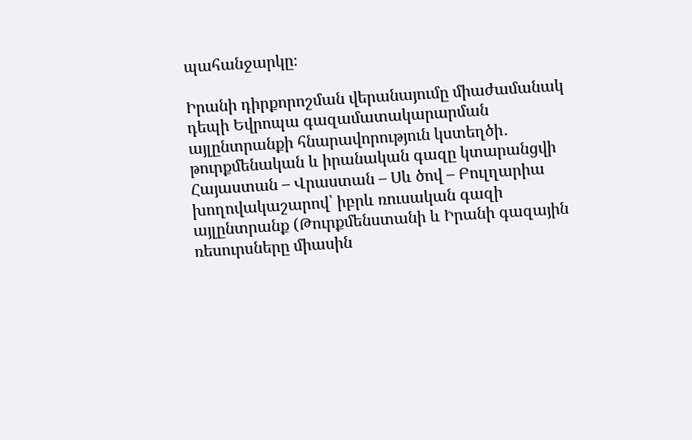պահանջարկը։

Իրանի դիրքորոշման վերանայումը միաժամանակ դեպի Եվրոպա գազամատակարարման այլընտրանքի հնարավորություն կստեղծի․ թուրքմենական և իրանական գազը կտարանցվի Հայաստան – Վրաստան – Սև ծով – Բուլղարիա խողովակաշարով՝ իբրև ռուսական գազի այլընտրանք (Թուրքմենստանի և Իրանի գազային ռեսուրսները միասին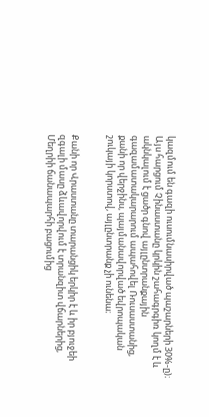կազմում են գազի ուսումնասիրված պաշարների 30%-ը)։ Այս հարցում Չինաստանը կրկին շահագրգիռ կողմ է և ակնկալում է ցածր գնով այլընտրանքային գազամատակարարում ապահովել Ռուսաստանից, քանի որ վերջինս, պայմանավորված եվրոպական շուկայի կորստով, այլընտրանք չի ունենա։


Քանի որ Վրաստանը տարանցիկ երկիր է և իր բյուջեի զգալի մասը ձևավորվում է տրանզիտ վճարներից, Մեղրիի ճանապարհի բացումից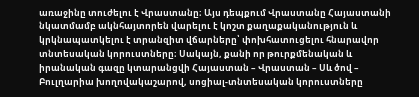առաջինը տուժելու է Վրաստանը։ Այս դեպքում Վրաստանը Հայաստանի նկատմամբ ակնհայտորեն վարելու է կոշտ քաղաքականություն և կրկնապատկելու է տրանզիտ վճարները՝ փոխհատուցելու հնարավոր տնտեսական կորուստները։ Սակայն, քանի որ թուրքմենական և իրանական գազը կտարանցվի Հայաստան – Վրաստան – Սև ծով – Բուլղարիա խողովակաշարով, սոցիալ-տնտեսական կորուստները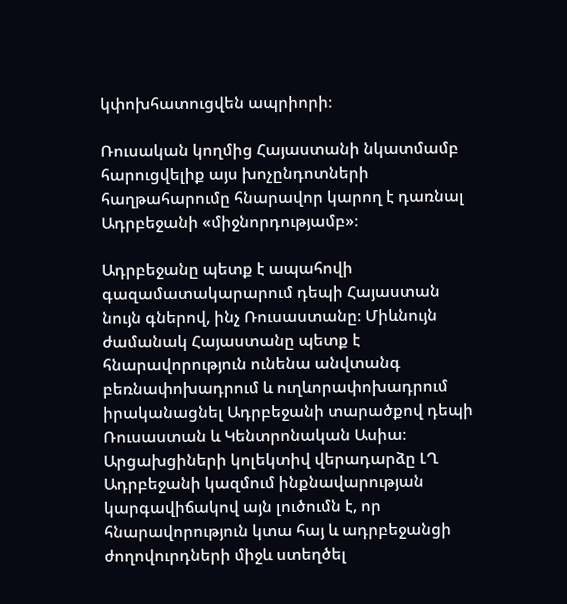կփոխհատուցվեն ապրիորի։

Ռուսական կողմից Հայաստանի նկատմամբ հարուցվելիք այս խոչընդոտների հաղթահարումը հնարավոր կարող է դառնալ Ադրբեջանի «միջնորդությամբ»։

Ադրբեջանը պետք է ապահովի գազամատակարարում դեպի Հայաստան նույն գներով, ինչ Ռուսաստանը։ Միևնույն ժամանակ Հայաստանը պետք է հնարավորություն ունենա անվտանգ բեռնափոխադրում և ուղևորափոխադրում իրականացնել Ադրբեջանի տարածքով դեպի Ռուսաստան և Կենտրոնական Ասիա։ Արցախցիների կոլեկտիվ վերադարձը ԼՂ Ադրբեջանի կազմում ինքնավարության կարգավիճակով այն լուծումն է, որ հնարավորություն կտա հայ և ադրբեջանցի ժողովուրդների միջև ստեղծել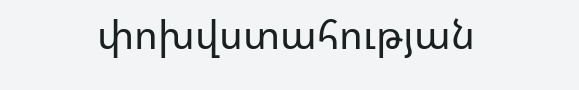փոխվստահության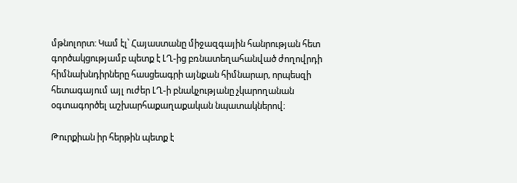մթնոլորտ: Կամ էլ՝ Հայաստանը միջազգային հանրության հետ գործակցությամբ պետք է ԼՂ-ից բռնատեղահանված ժողովրդի հիմնախնդիրները հասցեագրի այնքան հիմնարար, որպեսզի հետագայում այլ ուժեր ԼՂ-ի բնակչությանը չկարողանան օգտագործել աշխարհաքաղաքական նպատակներով։

Թուրքիան իր հերթին պետք է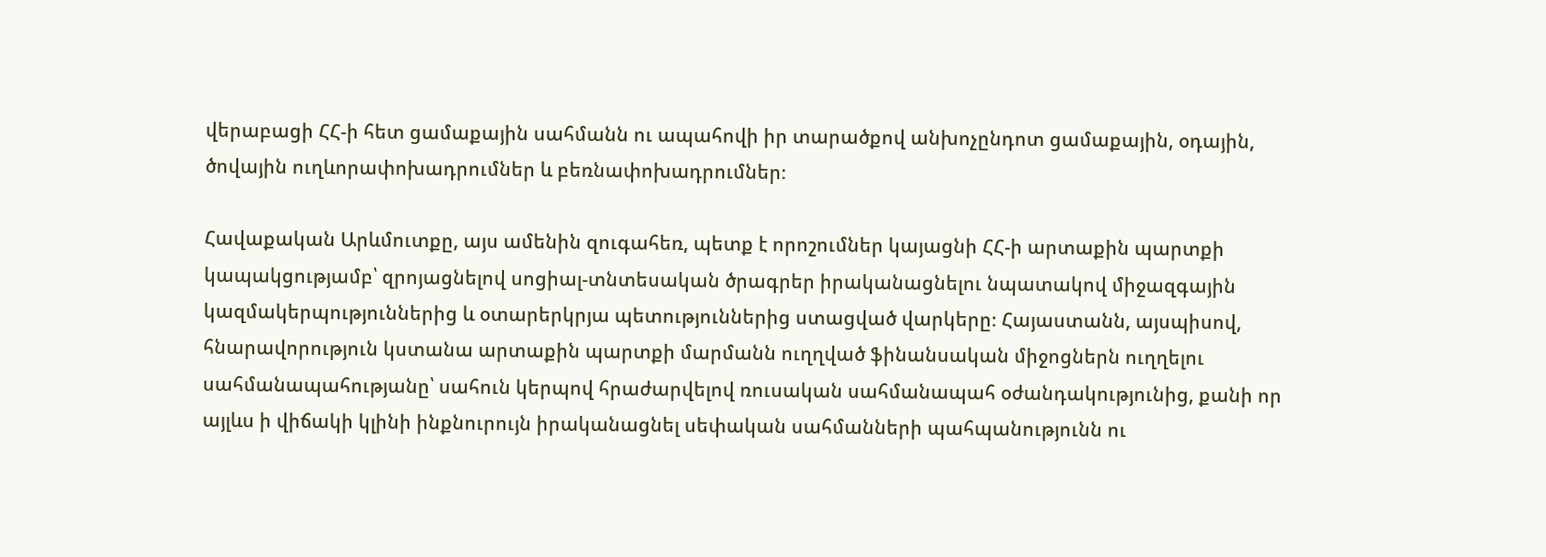վերաբացի ՀՀ-ի հետ ցամաքային սահմանն ու ապահովի իր տարածքով անխոչընդոտ ցամաքային, օդային, ծովային ուղևորափոխադրումներ և բեռնափոխադրումներ։

Հավաքական Արևմուտքը, այս ամենին զուգահեռ, պետք է որոշումներ կայացնի ՀՀ-ի արտաքին պարտքի կապակցությամբ՝ զրոյացնելով սոցիալ-տնտեսական ծրագրեր իրականացնելու նպատակով միջազգային կազմակերպություններից և օտարերկրյա պետություններից ստացված վարկերը։ Հայաստանն, այսպիսով, հնարավորություն կստանա արտաքին պարտքի մարմանն ուղղված ֆինանսական միջոցներն ուղղելու սահմանապահությանը՝ սահուն կերպով հրաժարվելով ռուսական սահմանապահ օժանդակությունից, քանի որ այլևս ի վիճակի կլինի ինքնուրույն իրականացնել սեփական սահմանների պահպանությունն ու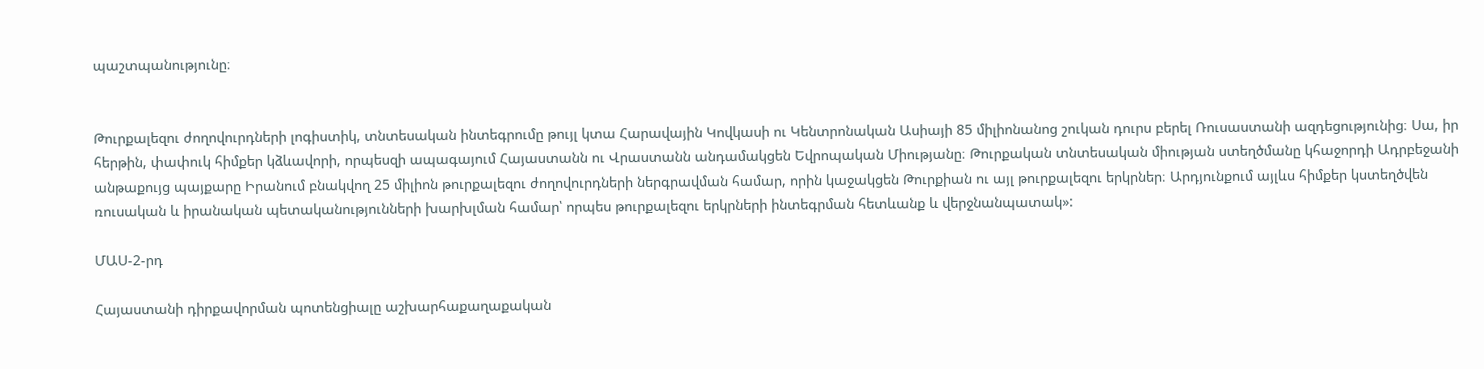պաշտպանությունը։


Թուրքալեզու ժողովուրդների լոգիստիկ, տնտեսական ինտեգրումը թույլ կտա Հարավային Կովկասի ու Կենտրոնական Ասիայի 85 միլիոնանոց շուկան դուրս բերել Ռուսաստանի ազդեցությունից։ Սա, իր հերթին, փափուկ հիմքեր կձևավորի, որպեսզի ապագայում Հայաստանն ու Վրաստանն անդամակցեն Եվրոպական Միությանը։ Թուրքական տնտեսական միության ստեղծմանը կհաջորդի Ադրբեջանի անթաքույց պայքարը Իրանում բնակվող 25 միլիոն թուրքալեզու ժողովուրդների ներգրավման համար, որին կաջակցեն Թուրքիան ու այլ թուրքալեզու երկրներ։ Արդյունքում այլևս հիմքեր կստեղծվեն ռուսական և իրանական պետականությունների խարխլման համար՝ որպես թուրքալեզու երկրների ինտեգրման հետևանք և վերջնանպատակ»:

ՄԱՍ-2-րդ

Հայաստանի դիրքավորման պոտենցիալը աշխարհաքաղաքական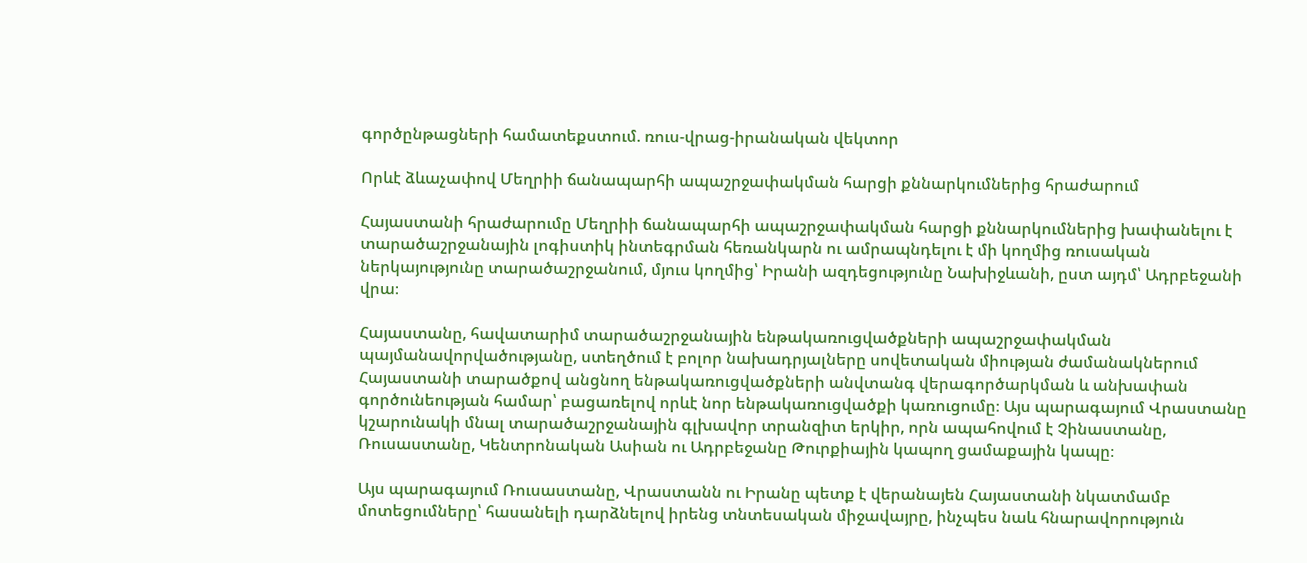գործընթացների համատեքստում. ռուս-վրաց-իրանական վեկտոր

Որևէ ձևաչափով Մեղրիի ճանապարհի ապաշրջափակման հարցի քննարկումներից հրաժարում

Հայաստանի հրաժարումը Մեղրիի ճանապարհի ապաշրջափակման հարցի քննարկումներից խափանելու է տարածաշրջանային լոգիստիկ ինտեգրման հեռանկարն ու ամրապնդելու է մի կողմից ռուսական ներկայությունը տարածաշրջանում, մյուս կողմից՝ Իրանի ազդեցությունը Նախիջևանի, ըստ այդմ՝ Ադրբեջանի վրա։

Հայաստանը, հավատարիմ տարածաշրջանային ենթակառուցվածքների ապաշրջափակման պայմանավորվածությանը, ստեղծում է բոլոր նախադրյալները սովետական միության ժամանակներում Հայաստանի տարածքով անցնող ենթակառուցվածքների անվտանգ վերագործարկման և անխափան գործունեության համար՝ բացառելով որևէ նոր ենթակառուցվածքի կառուցումը։ Այս պարագայում Վրաստանը կշարունակի մնալ տարածաշրջանային գլխավոր տրանզիտ երկիր, որն ապահովում է Չինաստանը, Ռուսաստանը, Կենտրոնական Ասիան ու Ադրբեջանը Թուրքիային կապող ցամաքային կապը։

Այս պարագայում Ռուսաստանը, Վրաստանն ու Իրանը պետք է վերանայեն Հայաստանի նկատմամբ մոտեցումները՝ հասանելի դարձնելով իրենց տնտեսական միջավայրը, ինչպես նաև հնարավորություն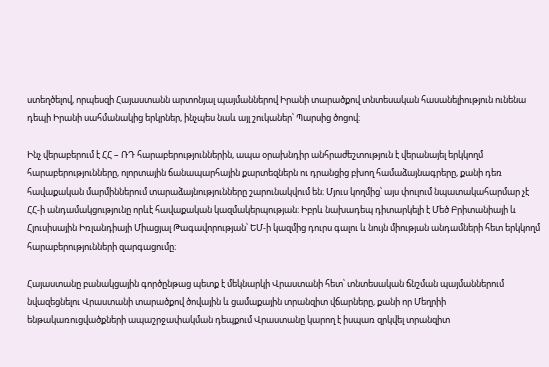ստեղծելով, որպեսզի Հայաստանն արտոնյալ պայմաններով Իրանի տարածքով տնտեսական հասանելիություն ունենա դեպի Իրանի սահմանակից երկրներ, ինչպես նաև այլ շուկաներ՝ Պարսից ծոցով։

Ինչ վերաբերում է ՀՀ – ՌԴ հարաբերություններին, ապա օրախնդիր անհրաժեշտություն է վերանայել երկկողմ հարաբերությունները, ոլորտային ճանապարհային քարտեզներն ու դրանցից բխող համաձայնագրերը, քանի դեռ հավաքական մարմիններում տարաձայնությունները շարունակվում են։ Մյուս կողմից՝ այս փուլում նպատակահարմար չէ ՀՀ-ի անդամակցությունը որևէ հավաքական կազմակերպության։ Իբրև նախադեպ դիտարկելի է Մեծ Բրիտանիայի և Հյուսիսային Իռլանդիայի Միացյալ Թագավորության՝ ԵՄ-ի կազմից դուրս գալու և նույն միության անդամների հետ երկկողմ հարաբերությունների զարգացումը։

Հայաստանը բանակցային գործընթաց պետք է մեկնարկի Վրաստանի հետ՝ տնտեսական ճնշման պայմաններում նվազեցնելու Վրաստանի տարածքով ծովային և ցամաքային տրանզիտ վճարները, քանի որ Մեղրիի ենթակառուցվածքների ապաշրջափակման դեպքում Վրաստանը կարող է իսպառ զրկվել տրանզիտ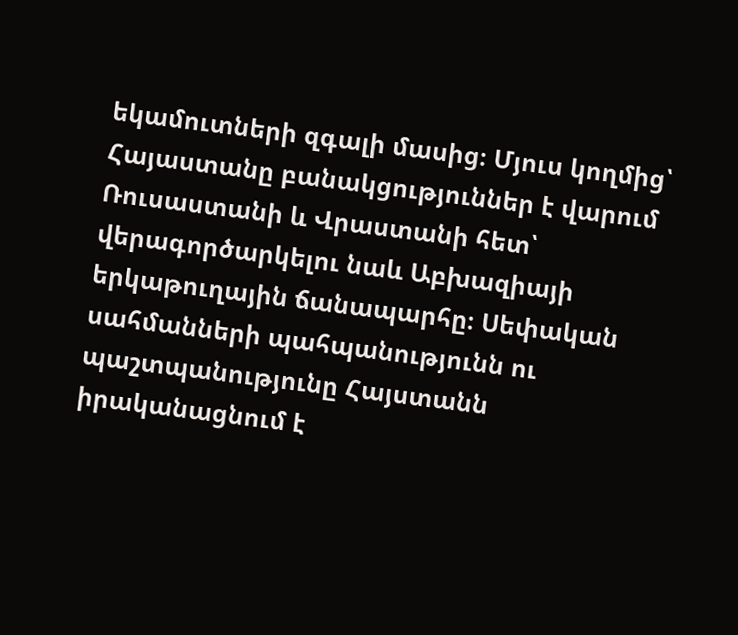եկամուտների զգալի մասից։ Մյուս կողմից՝ Հայաստանը բանակցություններ է վարում Ռուսաստանի և Վրաստանի հետ՝ վերագործարկելու նաև Աբխազիայի երկաթուղային ճանապարհը։ Սեփական սահմանների պահպանությունն ու պաշտպանությունը Հայստանն իրականացնում է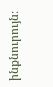ինքնուրույն։